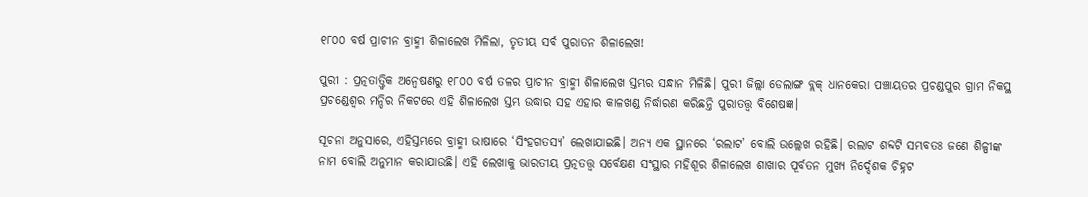୧୮୦୦ ବର୍ଷ ପ୍ରାଚୀନ ବ୍ରାହ୍ମୀ ଶିଳାଲେଖ ମିଳିଲା, ତୃତୀୟ ସର୍ବ ପୁରାତନ ଶିଳାଲେଖ!

ପୁରୀ : ପ୍ରତ୍ନତାତ୍ତ୍ବିକ ଅନ୍ବେଷଣରୁ ୧୮୦୦ ବର୍ଷ ତଳର ପ୍ରାଚୀନ ବ୍ରାହ୍ମୀ ଶିଳାଲେଖ ସ୍ତମ୍ଭର ସନ୍ଧାନ ମିଳିଛି। ପୁରୀ ଜିଲ୍ଲା ଡେଲାଙ୍ଗ ବ୍ଲକ୍‌ ଧାନକେରା ପଞ୍ଚାୟତର ପ୍ରଚଣ୍ଡପୁର ଗ୍ରାମ ନିକସ୍ଥ ପ୍ରଚଣ୍ଡେଶ୍ବର ମନ୍ଦିର ନିକଟରେ ଏହି ଶିଳାଲେଖ ସ୍ତମ୍ଭ ଉଦ୍ଧାର ସହ ଏହାର କାଳଖଣ୍ଡ ନିର୍ଦ୍ଧାରଣ କରିଛନ୍ତି ପୁରାତତ୍ତ୍ବ ବିଶେଷଜ୍ଞ।

ସୂଚନା ଅନୁସାରେ, ଏହିସ୍ତମ୍ଭରେ ବ୍ରାହ୍ମୀ ଭାଷାରେ ‘ସିଂହଗତସ୍ୟ’ ଲେଖାଯାଇଛି। ଅନ୍ୟ ଏକ ସ୍ଥାନରେ ‘ରଲାଟ’ ବୋଲି ଉଲ୍ଲେଖ ରହିଛି। ରଲାଟ ଶବ୍ଦଟି ସମ୍ଭବତଃ ଜଣେ ଶିଳ୍ପୀଙ୍କ ନାମ ବୋଲି ଅନୁମାନ କରାଯାଉଛି। ଏହି ଲେଖାକୁ ଭାରତୀୟ ପ୍ରତ୍ନତତ୍ତ୍ବ ସର୍ବେକ୍ଷଣ ସଂସ୍ଥାର ମହିଶୂର ଶିଳାଲେଖ ଶାଖାର ପୂର୍ବତନ ମୁଖ୍ୟ ନିର୍ଦ୍ଦେଶକ ଚିହ୍ନଟ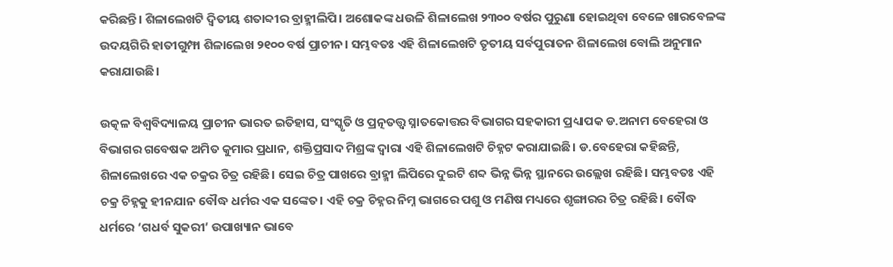କରିଛନ୍ତି। ଶିଳାଲେଖଟି ଦ୍ବିତୀୟ ଶତାବ୍ଦୀର ବ୍ରାହ୍ମୀଲିପି। ଅଶୋକଙ୍କ ଧଉଳି ଶିଳାଲେଖ ୨୩୦୦ ବର୍ଷର ପୁରୁଣା ହୋଇଥିବା ବେଳେ ଖାରବେଳଙ୍କ ଉଦୟଗିରି ହାତୀଗୁମ୍ଫା ଶିଳାଲେଖ ୨୧୦୦ ବର୍ଷ ପ୍ରାଚୀନ। ସମ୍ଭବତଃ ଏହି ଶିଳାଲେଖଟି ତୃତୀୟ ସର୍ବପୁରାତନ ଶିଳାଲେଖ ବୋଲି ଅନୁମାନ କରାଯାଉଛି।

ଉତ୍କଳ ବିଶ୍ବବିଦ୍ୟାଳୟ ପ୍ରାଚୀନ ଭାରତ ଇତିହାସ, ସଂସ୍କୃତି ଓ ପ୍ରତ୍ନତତ୍ତ୍ବ ସ୍ନାତକୋତ୍ତର ବିଭାଗର ସହକାରୀ ପ୍ରଧ୍ୟାପକ ଡ.ଅନାମ ବେହେରା ଓ ବିଭାଗର ଗବେଷକ ଅମିତ କୁମାର ପ୍ରଧାନ, ଶକ୍ତିପ୍ରସାଦ ମିଶ୍ରଙ୍କ ଦ୍ବାରା ଏହି ଶିଳାଲେଖଟି ଚିହ୍ନଟ କରାଯାଇଛି। ଡ.ବେହେରା କହିଛନ୍ତି, ଶିଳାଲେଖରେ ଏକ ଚକ୍ରର ଚିତ୍ର ରହିଛି। ସେଇ ଚିତ୍ର ପାଖରେ ବ୍ରାହ୍ମୀ ଲିପିରେ ଦୁଇଟି ଶବ୍ଦ ଭିନ୍ନ ଭିନ୍ନ ସ୍ଥାନରେ ଉଲ୍ଲେଖ ରହିଛି। ସମ୍ଭବତଃ ଏହି ଚକ୍ର ଚିହ୍ନକୁ ହୀନଯାନ ବୌଦ୍ଧ ଧର୍ମର ଏକ ସଙ୍କେତ। ଏହି ଚକ୍ର ଚିହ୍ନର ନିମ୍ନ ଭାଗରେ ପଶୁ ଓ ମଣିଷ ମଧ୍ୟରେ ଶୃଙ୍ଗାରର ଚିତ୍ର ରହିଛି। ବୌଦ୍ଧ ଧର୍ମରେ ‘ଗଧର୍ବ ସୁକରୀ’ ଉପାଖ୍ୟାନ ଭାବେ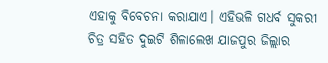ଏହାକୁ ବିବେଚନା କରାଯାଏ। ଏହିଭଳି ଗଧର୍ବ ସୁକରୀ ଚିତ୍ର ସହିତ ଦୁଇଟି ଶିଳାଲେଖ ଯାଜପୁର ଜିଲ୍ଲାର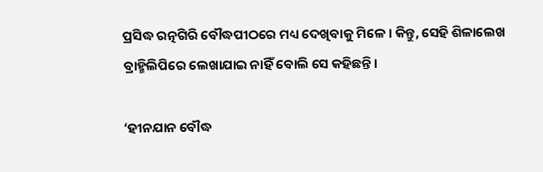ପ୍ରସିଦ୍ଧ ରତ୍ନଗିରି ବୌଦ୍ଧପୀଠରେ ମଧ୍ୟ ଦେଖିବାକୁ ମିଳେ। କିନ୍ତୁ, ସେହି ଶିଳାଲେଖ ବ୍ରାହ୍ମିଲିପିରେ ଲେଖାଯାଇ ନାହିଁ ବୋଲି ସେ କହିଛନ୍ତି।

‘ହୀନଯାନ ବୌଦ୍ଧ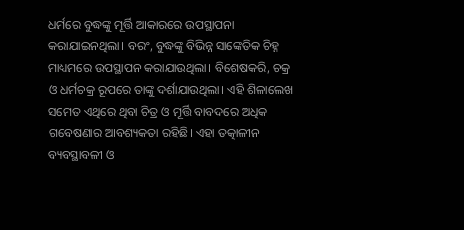ଧର୍ମରେ ବୁଦ୍ଧଙ୍କୁ ମୂର୍ତ୍ତି ଆକାରରେ ଉପସ୍ଥାପନା କରାଯାଇନଥିଲା। ବରଂ, ବୁଦ୍ଧଙ୍କୁ ବିଭିନ୍ନ ସାଙ୍କେତିକ ଚିହ୍ନ ମାଧ୍ୟମରେ ଉପସ୍ଥାପନ କରାଯାଉଥିଲା। ବିଶେଷକରି, ଚକ୍ର ଓ ଧର୍ମଚକ୍ର ରୂପରେ ତାଙ୍କୁ ଦର୍ଶାଯାଉଥିଲା। ଏହି ଶିଳାଲେଖ ସମେତ ଏଥିରେ ଥିବା ଚିତ୍ର ଓ ମୂର୍ତ୍ତି ବାବଦରେ ଅଧିକ ଗବେଷଣାର ଆବଶ୍ୟକତା ରହିଛି। ଏହା ତତ୍କାଳୀନ ବ୍ୟବସ୍ଥାବଳୀ ଓ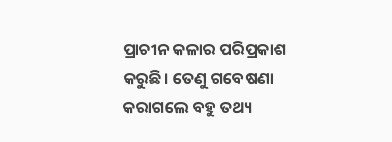ପ୍ରାଚୀନ କଳାର ପରିପ୍ରକାଶ କରୁଛି। ତେଣୁ ଗବେଷଣା କରାଗଲେ ବହୁ ତଥ୍ୟ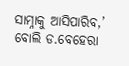ସାମ୍ନାକୁ ଆସିପାରିବ,’ ବୋଲି ଡ.ବେହେରା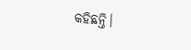କହିଛନ୍ତି।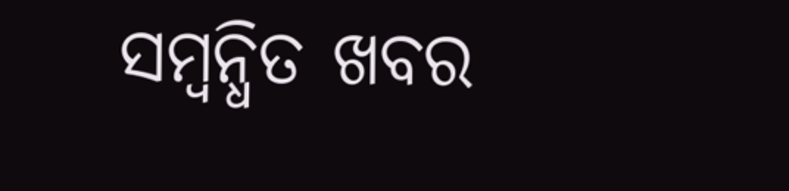ସମ୍ବନ୍ଧିତ ଖବର